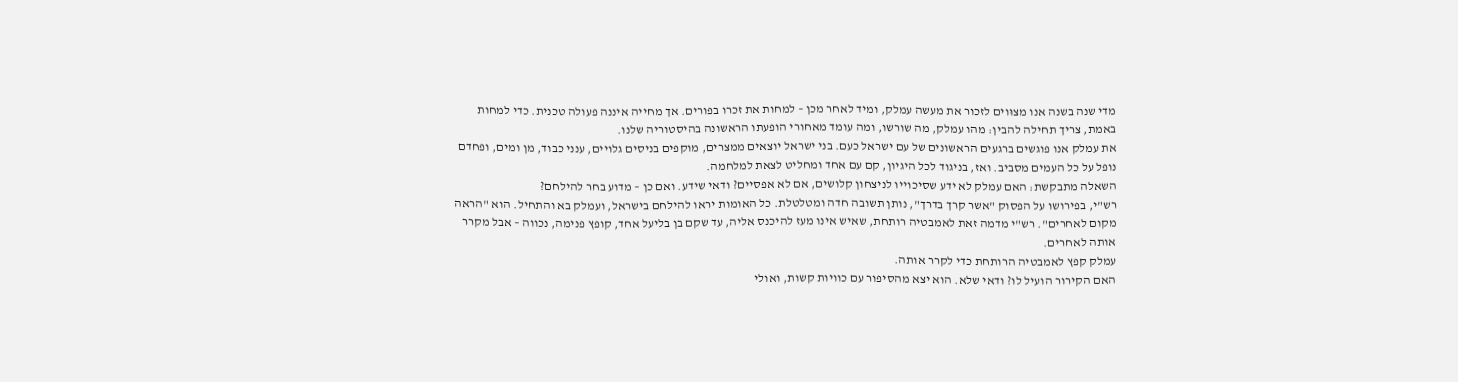מדי שנה בשנה אנו מצוּוים לזכור את מעשה עמלק, ומיד לאחר מכן – למחות את זכרו בפורים. אך מחייה איננה פעולה טכנית. כדי למחות באמת, צריך תחילה להבין: מהו עמלק, מה שורשו, ומה עומד מאחורי הופעתו הראשונה בהיסטוריה שלנו.
את עמלק אנו פוגשים ברגעים הראשונים של עם ישראל כעם. בני ישראל יוצאים ממצרים, מוקפים בניסים גלויים, ענני כבוד, מן ומים, ופחדם נופל על כל העמים מסביב. ואז, בניגוד לכל היגיון, קם עם אחד ומחליט לצאת למלחמה.
השאלה מתבקשת: האם עמלק לא ידע שסיכוייו לניצחון קלושים, אם לא אפסיים? ודאי שידע. ואם כן – מדוע בחר להילחם?
רש"י, בפירושו על הפסוק "אשר קרך בדרך", נותן תשובה חדה ומטלטלת. כל האומות יראו להילחם בישראל, ועמלק בא והתחיל. הוא "הראה מקום לאחרים". רש"י מדמה זאת לאמבטיה רותחת, שאיש אינו מעז להיכנס אליה, עד שקם בן בליעל אחד, קופץ פנימה, נכווה – אבל מקרר אותה לאחרים.
עמלק קפץ לאמבטיה הרותחת כדי לקרר אותה.
האם הקירור הועיל לו? ודאי שלא. הוא יצא מהסיפור עם כוויות קשות, ואולי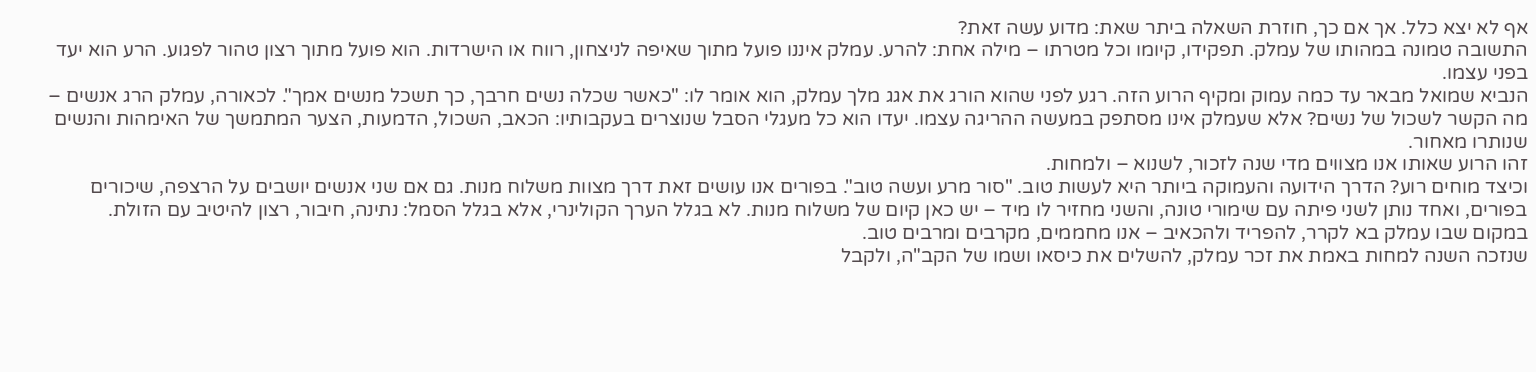אף לא יצא כלל. אך אם כך, חוזרת השאלה ביתר שאת: מדוע עשה זאת?
התשובה טמונה במהותו של עמלק. תפקידו, קיומו וכל מטרתו – מילה אחת: להרע. עמלק איננו פועל מתוך שאיפה לניצחון, רווח או הישרדות. הוא פועל מתוך רצון טהור לפגוע. הרע הוא יעד בפני עצמו.
הנביא שמואל מבאר עד כמה עמוק ומקיף הרוע הזה. רגע לפני שהוא הורג את אגג מלך עמלק, הוא אומר לו: "כאשר שכלה נשים חרבך, כך תשכל מנשים אמך". לכאורה, עמלק הרג אנשים – מה הקשר לשכול של נשים? אלא שעמלק אינו מסתפק במעשה ההריגה עצמו. יעדו הוא כל מעגלי הסבל שנוצרים בעקבותיו: הכאב, השכול, הדמעות, הצער המתמשך של האימהות והנשים שנותרו מאחור.
זהו הרוע שאותו אנו מצווים מדי שנה לזכור, לשנוא – ולמחות.
וכיצד מוחים רוע? הדרך הידועה והעמוקה ביותר היא לעשות טוב. "סור מרע ועשה טוב". בפורים אנו עושים זאת דרך מצוות משלוח מנות. גם אם שני אנשים יושבים על הרצפה, שיכורים בפורים, ואחד נותן לשני פיתה עם שימורי טונה, והשני מחזיר לו מיד – יש כאן קיום של משלוח מנות. לא בגלל הערך הקולינרי, אלא בגלל הסמל: נתינה, חיבור, רצון להיטיב עם הזולת.
במקום שבו עמלק בא לקרר, להפריד ולהכאיב – אנו מחממים, מקרבים ומרבים טוב.
שנזכה השנה למחות באמת את זכר עמלק, להשלים את כיסאו ושמו של הקב"ה, ולקבל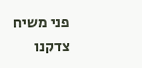פני משיח צדקנו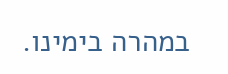במהרה בימינו.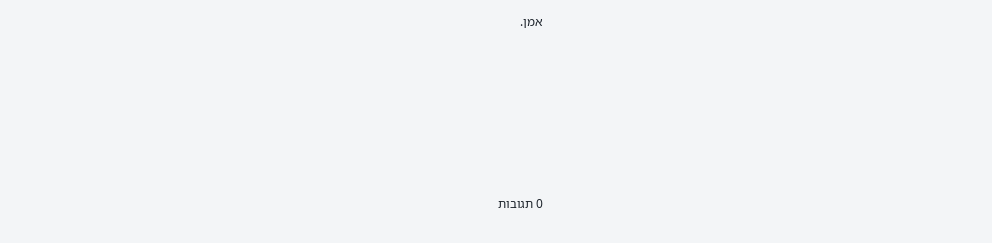אמן.







0 תגובות